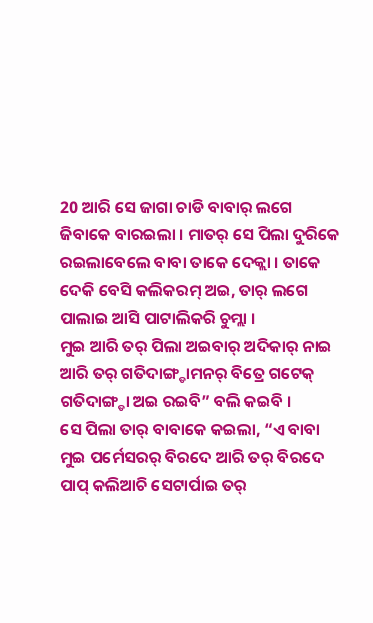20 ଆରି ସେ ଜାଗା ଚାଡି ବାବାର୍ ଲଗେ ଜିବାକେ ବାରଇଲା । ମାତର୍ ସେ ପିଲା ଦୁରିକେ ରଇଲାବେଲେ ବାବା ତାକେ ଦେକ୍ଲା । ତାକେ ଦେକି ବେସି କଲିକରମ୍ ଅଇ, ତାର୍ ଲଗେ ପାଲାଇ ଆସି ପାଟାଲିକରି ଚୁମ୍ଲା ।
ମୁଇ ଆରି ତର୍ ପିଲା ଅଇବାର୍ ଅଦିକାର୍ ନାଇ ଆରି ତର୍ ଗତିଦାଙ୍ଗ୍ଡାମନର୍ ବିତ୍ରେ ଗଟେକ୍ ଗତିଦାଙ୍ଗ୍ଡା ଅଇ ରଇବି” ବଲି କଇବି ।
ସେ ପିଲା ତାର୍ ବାବାକେ କଇଲା, “ଏ ବାବା ମୁଇ ପର୍ମେସରର୍ ବିରଦେ ଆରି ତର୍ ବିରଦେ ପାପ୍ କଲିଆଚି ସେଟାର୍ପାଇ ତର୍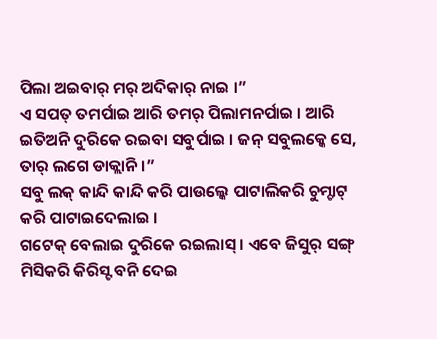ପିଲା ଅଇବାର୍ ମର୍ ଅଦିକାର୍ ନାଇ ।”
ଏ ସପତ୍ ତମର୍ପାଇ ଆରି ତମର୍ ପିଲାମନର୍ପାଇ । ଆରି ଇତିଅନି ଦୁରିକେ ରଇବା ସବୁର୍ପାଇ । ଜନ୍ ସବୁଲକ୍କେ ସେ, ତାର୍ ଲଗେ ଡାକ୍ଲାନି ।”
ସବୁ ଲକ୍ କାନ୍ଦି କାନ୍ଦି କରି ପାଉଲ୍କେ ପାଟାଲିକରି ଚୁମ୍ଚାଟ୍ କରି ପାଟାଇଦେଲାଇ ।
ଗଟେକ୍ ବେଲାଇ ଦୁରିକେ ରଇଲାସ୍ । ଏବେ ଜିସୁର୍ ସଙ୍ଗ୍ ମିସିକରି କିରିସ୍ଟ ବନି ଦେଇ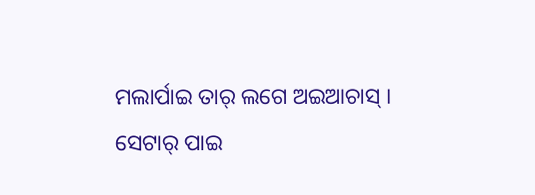ମଲାର୍ପାଇ ତାର୍ ଲଗେ ଅଇଆଚାସ୍ ।
ସେଟାର୍ ପାଇ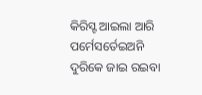କିରିସ୍ଟ ଆଇଲା ଆରି ପର୍ମେସର୍ତେଇଅନି ଦୁରିକେ ଜାଇ ରଇବା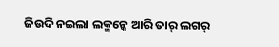ଜିଉଦି ନଇଲା ଲକ୍ମନ୍କେ ଆରି ତାର୍ ଲଗର୍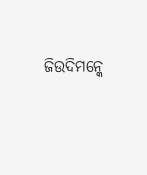ଜିଉଦିମନ୍କେ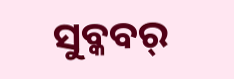ସୁବ୍କବର୍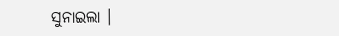ସୁନାଇଲା ।